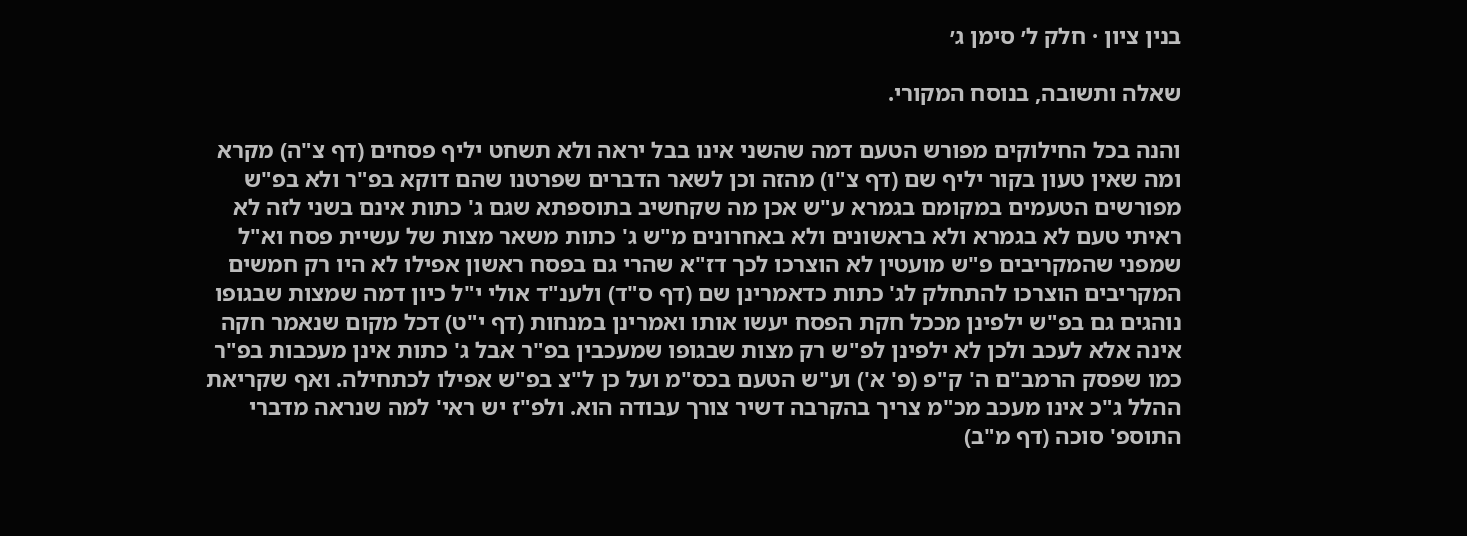בנין ציון · חלק ל׳ סימן ג׳

שאלה ותשובה, בנוסח המקורי.

והנה בכל החילוקים מפורש הטעם דמה שהשני אינו בבל יראה ולא תשחט יליף פסחים (דף צ"ה) מקרא ומה שאין טעון בקור יליף שם (דף צ"ו) מהזה וכן לשאר הדברים שפרטנו שהם דוקא בפ"ר ולא בפ"ש מפורשים הטעמים במקומם בגמרא ע"ש אכן מה שקחשיב בתוספתא שגם ג' כתות אינם בשני לזה לא ראיתי טעם לא בגמרא ולא בראשונים ולא באחרונים מ"ש ג' כתות משאר מצות של עשיית פסח וא"ל שמפני שהמקריבים פ"ש מועטין לא הוצרכו לכך דז"א שהרי גם בפסח ראשון אפילו לא היו רק חמשים המקריבים הוצרכו להתחלק לג' כתות כדאמרינן שם (דף ס"ד) ולענ"ד אולי י"ל כיון דמה שמצות שבגופו נוהגים גם בפ"ש ילפינן מככל חקת הפסח יעשו אותו ואמרינן במנחות (דף י"ט) דכל מקום שנאמר חקה אינה אלא לעכב ולכן לא ילפינן לפ"ש רק מצות שבגופו שמעכבין בפ"ר אבל ג' כתות אינן מעכבות בפ"ר כמו שפסק הרמב"ם ה' ק"פ (פ' א') וע"ש הטעם בכס"מ ועל כן ל"צ בפ"ש אפילו לכתחילה. ואף שקריאת ההלל ג"כ אינו מעכב מכ"מ צריך בהקרבה דשיר צורך עבודה הוא. ולפ"ז יש ראי' למה שנראה מדברי התוספ' סוכה (דף מ"ב)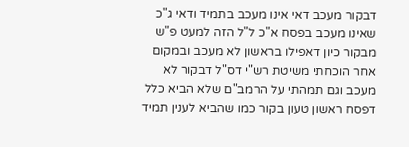דבקור מעכב דאי אינו מעכב בתמיד ודאי ג"כ שאינו מעכב בפסח א"כ ל"ל הזה למעט פ"ש מבקור כיון דאפילו בראשון לא מעכב ובמקום אחר הוכחתי משיטת רש"י דס"ל דבקור לא מעכב וגם תמהתי על הרמב"ם שלא הביא כלל דפסח ראשון טעון בקור כמו שהביא לענין תמיד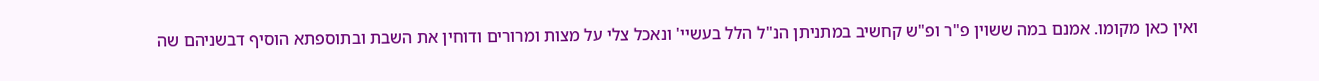ואין כאן מקומו. אמנם במה ששוין פ"ר ופ"ש קחשיב במתניתן הנ"ל הלל בעשיי' ונאכל צלי על מצות ומרורים ודוחין את השבת ובתוספתא הוסיף דבשניהם שה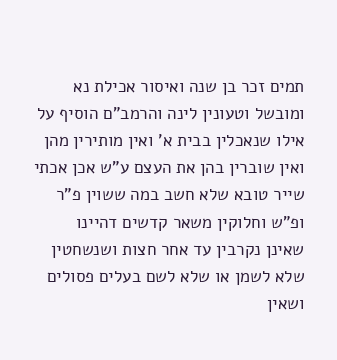תמים זכר בן שנה ואיסור אכילת נא ומובשל וטעונין לינה והרמב"ם הוסיף על אילו שנאכלין בבית א' ואין מותירין מהן ואין שוברין בהן את העצם ע"ש אכן אכתי שייר טובא שלא חשב במה ששוין פ"ר ופ"ש וחלוקין משאר קדשים דהיינו שאינן נקרבין עד אחר חצות ושנשחטין שלא לשמן או שלא לשם בעלים פסולים ושאין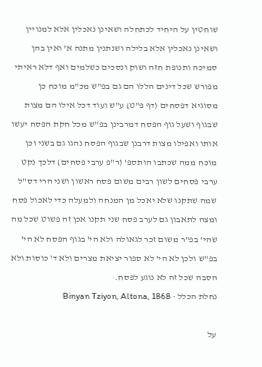שוחטין על היחיד לכתחלה ושאינן נאכלין אלא למנויין ושאינן נאכלין אלא בלילה ושנתנין מתנה א' ואין בהן סמיכה ותנופת חזה ושוק ונסכים כשלמים ואף דלא ראיתי מפורש שכל דינים הללו הם גם בפ"ש מכ"מ מוכח כן מסוגיא דפסחים (דף פ"ט) ע"ש ועוד דכל אילו הם מצות שבגוף ושעל גוף הפסח דמרבינן בפ"ש מכל חקת הפסח יעשו אותו ואפילו מצות דרבנן שבגוף הפסח נהגו גם בשני וכן מוכח ממה שכתבו הותספ' (ר"פ ערבי פסחים) דלכך נקט ערבי פסחים לשון רבים משום פסח ראשון ושני הרי דס"ל שמה שתקנו שלא יאכל מן המנחה ולמעלה כדי לאכול פסח ומצה לתאבון גם לערב פסח שני תקנו אכן זה פשוט שכל מה שהי' בפ"ר משום זכר לגאולה ולא הי' בגוף הפסח לא הי' בפ"ש ולכן לא הי' לא ספור יציאת מצרים ולא ד' כוסות ולא הסבה שכל זה לא נוגע לפסח.
נחלת הכלל · Binyan Tziyon, Altona, 1868

על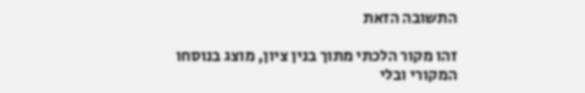התשובה הזאת

זהו מקור הלכתי מתוך בנין ציון, מוצג בנוסחו המקורי ובלי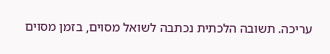עריכה. תשובה הלכתית נכתבה לשואל מסוים, בזמן מסוים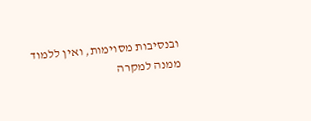ובנסיבות מסוימות, ואין ללמוד ממנה למקרה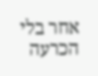אחר בלי הכרעה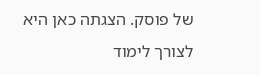של פוסק. הצגתה כאן היא לצורך לימוד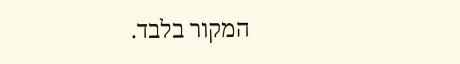המקור בלבד.